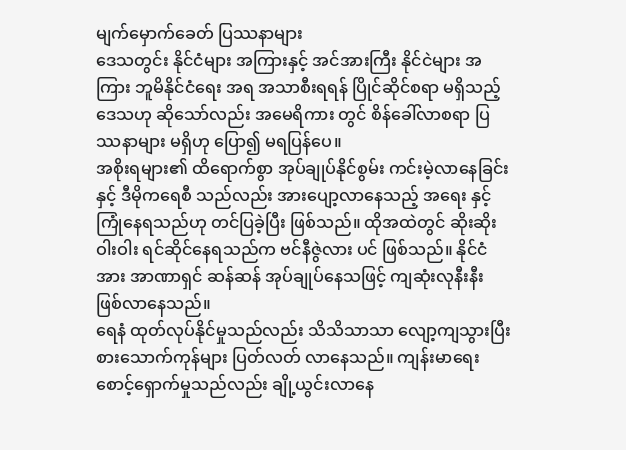မျက်မှောက်ခေတ် ပြဿနာများ
ဒေသတွင်း နိုင်ငံများ အကြားနှင့် အင်အားကြီး နိုင်ငဲများ အကြား ဘူမိနိုင်ငံရေး အရ အသာစီးရရန် ပြိုင်ဆိုင်စရာ မရှိသည့် ဒေသဟု ဆိုသော်လည်း အမေရိကား တွင် စိန်ခေါ်လာစရာ ပြဿနာများ မရှိဟု ပြော၍ မရပြန်ပေ။
အစိုးရများ၏ ထိရောက်စွာ အုပ်ချုပ်နိုင်စွမ်း ကင်းမဲ့လာနေခြင်း နှင့် ဒီမိုကရေစီ သည်လည်း အားပျော့လာနေသည့် အရေး နှင့် ကြုံနေရသည်ဟု တင်ပြခဲ့ပြီး ဖြစ်သည်။ ထိုအထဲတွင် ဆိုးဆိုးဝါးဝါး ရင်ဆိုင်နေရသည်က ဗင်နီဇွဲလား ပင် ဖြစ်သည်။ နိုင်ငံအား အာဏာရှင် ဆန်ဆန် အုပ်ချုပ်နေသဖြင့် ကျဆုံးလုနီးနီး ဖြစ်လာနေသည်။
ရေနံ ထုတ်လုပ်နိုင်မှုသည်လည်း သိသိသာသာ လျော့ကျသွားပြီး စားသောက်ကုန်များ ပြတ်လတ် လာနေသည်။ ကျန်းမာရေး စောင့်ရှောက်မှုသည်လည်း ချို့ယွင်းလာနေ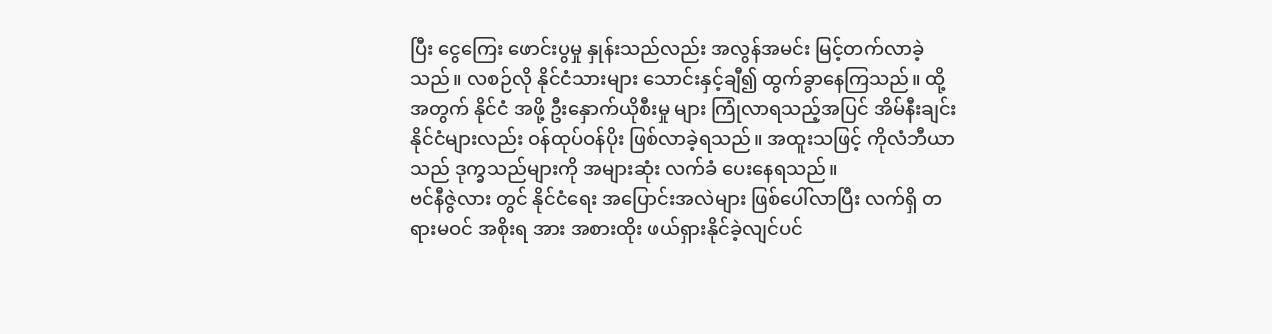ပြီး ငွေကြေး ဖောင်းပွမှု နှုန်းသည်လည်း အလွန်အမင်း မြင့်တက်လာခဲ့သည်။ လစဉ်လို နိုင်ငံသားများ သောင်းနှင့်ချီ၍ ထွက်ခွာနေကြသည်။ ထို့အတွက် နိုင်ငံ အဖို့ ဦးနှောက်ယိုစီးမှု များ ကြုံလာရသည့်အပြင် အိမ်နီးချင်း နိုင်ငံများလည်း ဝန်ထုပ်ဝန်ပိုး ဖြစ်လာခဲ့ရသည်။ အထူးသဖြင့် ကိုလံဘီယာ သည် ဒုက္ခသည်များကို အများဆုံး လက်ခံ ပေးနေရသည်။
ဗင်နီဇွဲလား တွင် နိုင်ငံရေး အပြောင်းအလဲများ ဖြစ်ပေါ်လာပြီး လက်ရှိ တရားမဝင် အစိုးရ အား အစားထိုး ဖယ်ရှားနိုင်ခဲ့လျင်ပင်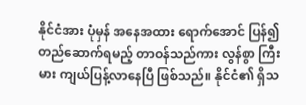နိုင်ငံအား ပုံမှန် အနေအထား ရောက်အောင် ပြန်၍ တည်ဆောက်ရမည့် တာဝန်သည်ကား လွန်စွာ ကြီးမား ကျယ်ပြန့်လာနေပြီ ဖြစ်သည်။ နိုင်ငံ၏ ရှိသ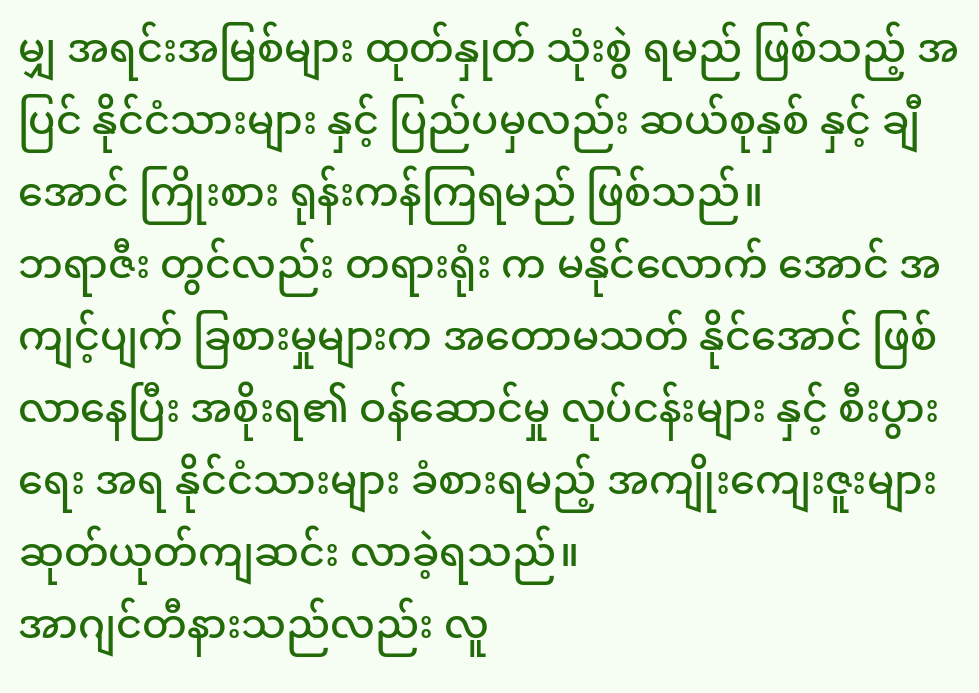မျှ အရင်းအမြစ်များ ထုတ်နှုတ် သုံးစွဲ ရမည် ဖြစ်သည့် အပြင် နိုင်ငံသားများ နှင့် ပြည်ပမှလည်း ဆယ်စုနှစ် နှင့် ချီ အောင် ကြိုးစား ရုန်းကန်ကြရမည် ဖြစ်သည်။
ဘရာဇီး တွင်လည်း တရားရုံး က မနိုင်လောက် အောင် အကျင့်ပျက် ခြစားမှုများက အတောမသတ် နိုင်အောင် ဖြစ်လာနေပြီး အစိုးရ၏ ဝန်ဆောင်မှု လုပ်ငန်းများ နှင့် စီးပွားရေး အရ နိုင်ငံသားများ ခံစားရမည့် အကျိုးကျေးဇူးများ ဆုတ်ယုတ်ကျဆင်း လာခဲ့ရသည်။
အာဂျင်တီနားသည်လည်း လူ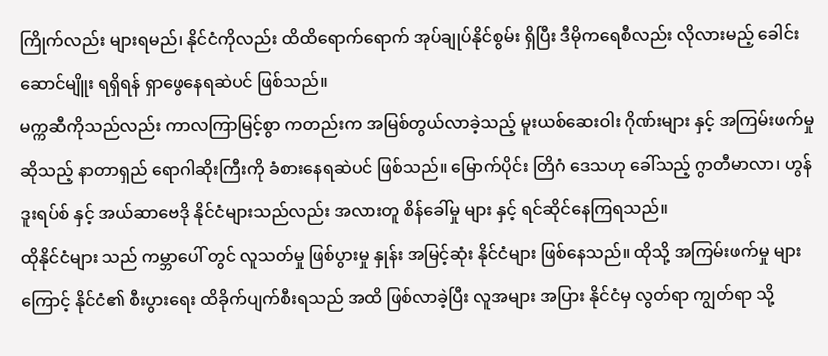ကြိုက်လည်း များရမည်၊ နိုင်ငံကိုလည်း ထိထိရောက်ရောက် အုပ်ချုပ်နိုင်စွမ်း ရှိပြီး ဒီမိုကရေစီလည်း လိုလားမည့် ခေါင်းဆောင်မျိူး ရရှိရန် ရှာဖွေနေရဆဲပင် ဖြစ်သည်။
မက္ကဆီကိုသည်လည်း ကာလကြာမြင့်စွာ ကတည်းက အမြစ်တွယ်လာခဲ့သည့် မူးယစ်ဆေးဝါး ဂိုဏ်းများ နှင့် အကြမ်းဖက်မှု ဆိုသည့် နာတာရှည် ရောဂါဆိုးကြီးကို ခံစားနေရဆဲပင် ဖြစ်သည်။ မြောက်ပိုင်း တြိဂံ ဒေသဟု ခေါ်သည့် ဂွာတီမာလာ၊ ဟွန်ဒူးရပ်စ် နှင့် အယ်ဆာဗေဒို နိုင်ငံများသည်လည်း အလားတူ စိန်ခေါ်မှု များ နှင့် ရင်ဆိုင်နေကြရသည်။
ထိုနိုင်ငံများ သည် ကမ္ဘာပေါ် တွင် လူသတ်မှု ဖြစ်ပွားမှု နှုန်း အမြင့်ဆုံး နိုင်ငံများ ဖြစ်နေသည်။ ထိုသို့ အကြမ်းဖက်မှု များကြောင့် နိုင်ငံ၏ စီးပွားရေး ထိခိုက်ပျက်စီးရသည် အထိ ဖြစ်လာခဲ့ပြီး လူအများ အပြား နိုင်ငံမှ လွတ်ရာ ကျွတ်ရာ သို့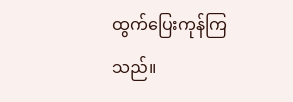ထွက်ပြေးကုန်ကြသည်။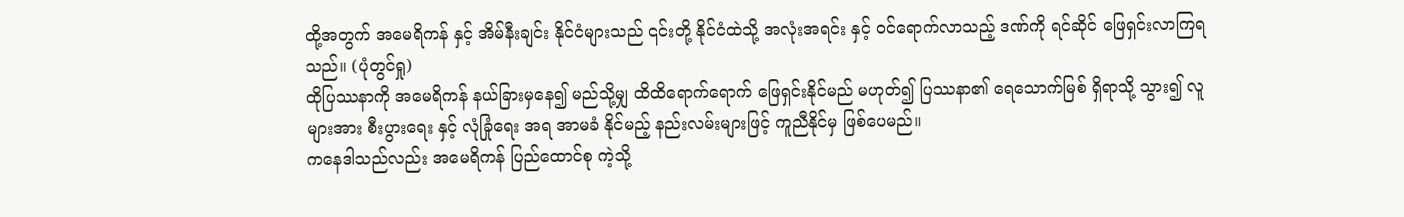ထို့အတွက် အမေရိကန် နှင့် အိမ်နီးချင်း နိုင်ငံများသည် ၎င်းတို့ နိုင်ငံထဲသို့ အလုံးအရင်း နှင့် ဝင်ရောက်လာသည့် ဒဏ်ကို ရင်ဆိုင် ဖြေရှင်းလာကြရသည်။ (ပုံတွင်ရှု)
ထိုပြဿနာကို အမေရိကန် နယ်ခြားမှနေ၍ မည်သို့မျှ ထိထိရောက်ရောက် ဖြေရှင်းနိုင်မည် မဟုတ်၍ ပြဿနာ၏ ရေသောက်မြစ် ရှိရာသို့ သွား၍ လူများအား စီးပွားရေး နှင့် လုံခြုံရေး အရ အာမခံ နိုင်မည့် နည်းလမ်းများဖြင့် ကူညီနိုင်မှ ဖြစ်ပေမည်။
ကနေဒါသည်လည်း အမေရိကန် ပြည်ထောင်စု ကဲ့သို့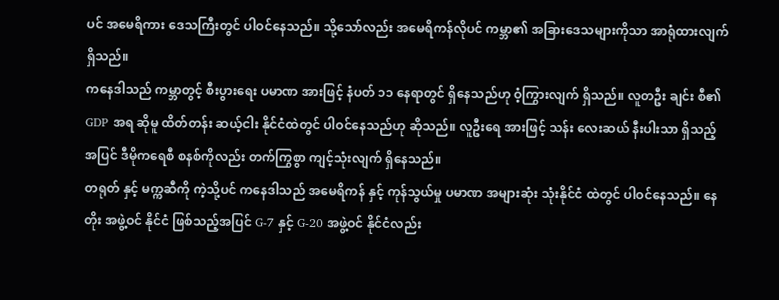ပင် အမေရိကား ဒေသကြီးတွင် ပါဝင်နေသည်။ သို့သော်လည်း အမေရိကန်လိုပင် ကမ္ဘာ၏ အခြားဒေသများကိုသာ အာရုံထားလျက် ရှိသည်။
ကနေဒါသည် ကမ္ဘာတွင့် စီးပွားရေး ပမာဏ အားဖြင့် နံပတ် ၁၁ နေရာတွင် ရှိနေသည်ဟု ဝံ့ကြွားလျက် ရှိသည်။ လူတဦး ချင်း စီ၏ GDP အရ ဆိုမူ ထိတ်တန်း ဆယ့်ငါး နိုင်ငံထဲတွင် ပါဝင်နေသည်ဟု ဆိုသည်။ လူဦးရေ အားဖြင့် သန်း လေးဆယ် နီးပါးသာ ရှိသည့် အပြင် ဒီမိုကရေစီ စနစ်ကိုလည်း တက်ကြွစွာ ကျင့်သုံးလျက် ရှိနေသည်။
တရုတ် နှင့် မက္ကဆီကို ကဲ့သို့ပင် ကနေဒါသည် အမေရိကန် နှင့် ကုန်သွယ်မှု ပမာဏ အများဆုံး သုံးနိုင်ငံ ထဲတွင် ပါဝင်နေသည်။ နေတိုး အဖွဲ့ဝင် နိုင်ငံ ဖြစ်သည့်အပြင် G-7 နှင့် G-20 အဖွဲ့ဝင် နိုင်ငံလည်း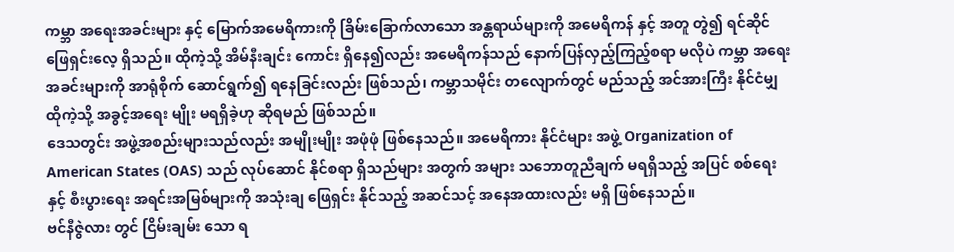ကမ္ဘာ အရေးအခင်းများ နှင့် မြောက်အမေရိကားကို ခြိမ်းခြောက်လာသော အန္တရာယ်များကို အမေရိကန် နှင့် အတူ တွဲ၍ ရင်ဆိုင် ဖြေရှင်းလေ့ ရှိသည်။ ထိုကဲ့သို့ အိမ်နီးချင်း ကောင်း ရှိနေ၍လည်း အမေရိကန်သည် နောက်ပြန်လှည့်ကြည့်စရာ မလိုပဲ ကမ္ဘာ အရေး အခင်းများကို အာရုံစိုက် ဆောင်ရွက်၍ ရနေခြင်းလည်း ဖြစ်သည်၊ ကမ္ဘာသမိုင်း တလျောက်တွင် မည်သည့် အင်အားကြီး နိုင်ငံမျှ ထိုကဲ့သို့ အခွင့်အရေး မျိုး မရရှိခဲ့ဟု ဆိုရမည် ဖြစ်သည်။
ဒေသတွင်း အဖွဲ့အစည်းများသည်လည်း အမျိုးမျိုး အဖုံဖုံ ဖြစ်နေသည်။ အမေရိကား နိုင်ငံများ အဖွဲ့ Organization of American States (OAS) သည် လုပ်ဆောင် နိုင်စရာ ရှိသည်များ အတွက် အများ သဘောတူညီချက် မရရှိသည့် အပြင် စစ်ရေး နှင့် စီးပွားရေး အရင်းအမြစ်များကို အသုံးချ ဖြေရှင်း နိုင်သည့် အဆင်သင့် အနေအထားလည်း မရှိ ဖြစ်နေသည်။
ဗင်နီဇွဲလား တွင် ငြိမ်းချမ်း သော ရ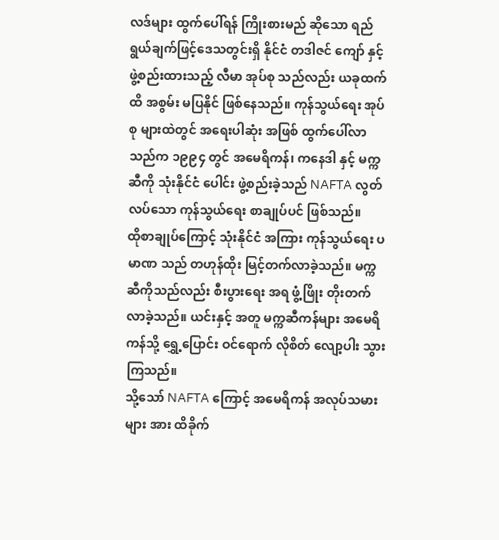လဒ်များ ထွက်ပေါ်ရန် ကြိုးစားမည် ဆိုသော ရည်ရွယ်ချက်ဖြင့်ဒေသတွင်းရှိ နိုင်ငံ တဒါဇင် ကျော် နှင့် ဖွဲ့စည်းထားသည့် လီမာ အုပ်စု သည်လည်း ယခုထက်ထိ အစွမ်း မပြနိုင် ဖြစ်နေသည်။ ကုန်သွယ်ရေး အုပ်စု များထဲတွင် အရေးပါဆုံး အဖြစ် ထွက်ပေါ်လာသည်က ၁၉၉၄ တွင် အမေရိကန်၊ ကနေဒါ နှင့် မက္ကဆီကို သုံးနိုင်ငံ ပေါင်း ဖွဲ့စည်းခဲ့သည် NAFTA လွတ်လပ်သော ကုန်သွယ်ရေး စာချုပ်ပင် ဖြစ်သည်။
ထိုစာချုပ်ကြောင့် သုံးနိုင်ငံ အကြား ကုန်သွယ်ရေး ပမာဏ သည် တဟုန်ထိုး မြင့်တက်လာခဲ့သည်။ မက္ကဆီကိုသည်လည်း စီးပွားရေး အရ ဖွံ့ဖြိုး တိုးတက်လာခဲ့သည်။ ယင်းနှင့် အတူ မက္ကဆီကန်များ အမေရိကန်သို့ ရွှေ့ပြောင်း ဝင်ရောက် လိုစိတ် လျော့ပါး သွားကြသည်။
သို့သော် NAFTA ကြောင့် အမေရိကန် အလုပ်သမားများ အား ထိခိုက်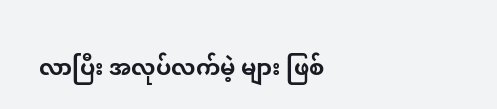လာပြီး အလုပ်လက်မဲ့ များ ဖြစ်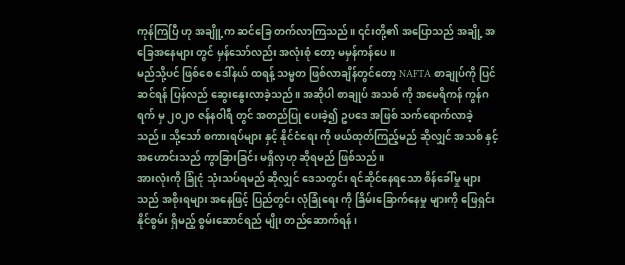ကုန်ကြပြီ ဟု အချိူ့က ဆင်ခြေ တက်လာကြသည်။ ၎င်းတို့၏ အပြောသည် အချို့ အခြေအနေများ တွင် မှန်သော်လည်း အလုံးစုံ တော့ မမှန်ကန်ပေ။
မည်သို့ပင် ဖြစ်စေ ဒေါ်နယ် ထရန့် သမ္မတ ဖြစ်လာချိန်တွင်တော့ NAFTA စာချုပ်ကို ပြင်ဆင်ရန် ပြန်လည် ဆွေးနွေးလာခဲ့သည်။ အဆိုပါ စာချုပ် အသစ် ကို အမေရိကန် ကွန်ဂရက် မှ ၂၀၂၀ ဇန်နဝါရီ တွင် အတည်ပြု ပေးခဲ့၍ ဥပဒေ အဖြစ် သက်ရောက်လာခဲ့သည်။ သို့သော် စကားရပ်များ နှင့် နိုင်ငံရေး ကို ဖယ်ထုတ်ကြည့်မည် ဆိုလျှင် အသစ် နှင့် အဟောင်းသည် ကွာခြားခြင်း မရှိလှဟု ဆိုရမည် ဖြစ်သည်။
အားလုံးကို ခြုံငုံ သုံးသပ်ရမည် ဆိုလျှင် ဒေသတွင်း ရင်ဆိုင်နေရသော စိန်ခေါ်မှု များသည် အစိုးရများ အနေဖြင့် ပြည်တွင်း လုံခြုံရေး ကို ခြိမ်းခြောက်နေမှု များကို ဖြေရှင်းနိုင်စွမ်း ရှိမည့် စွမ်းဆောင်ရည် မျိုး တည်ဆောက်ရန်၊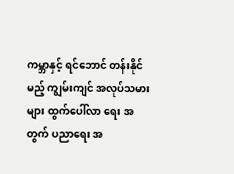ကမ္ဘာနှင့် ရင်ဘောင် တန်းနိုင်မည့် ကျွမ်းကျင် အလုပ်သမား များ ထွက်ပေါ်လာ ရေး အတွက် ပညာရေး အ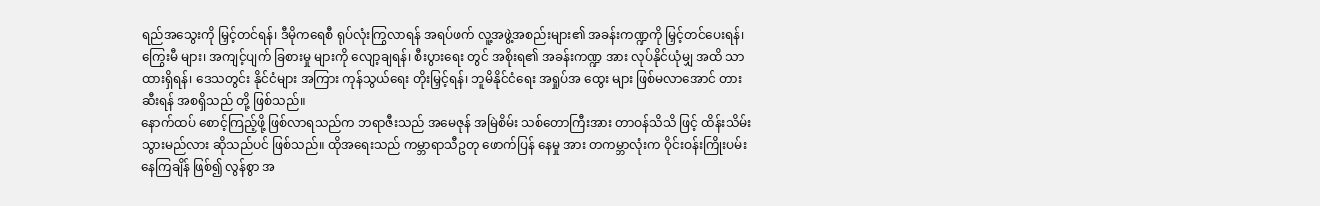ရည်အသွေးကို မြှင့်တင်ရန်၊ ဒီမိုကရေစီ ရုပ်လုံးကြွလာရန် အရပ်ဖက် လူ့အဖွဲ့အစည်းများ၏ အခန်းကဏ္ဍကို မြှင့်တင်ပေးရန်၊ ကြွေးမီ များ၊ အကျင့်ပျက် ခြစားမှု များကို လျော့ချရန်၊ စီးပွားရေး တွင် အစိုးရ၏ အခန်းကဏ္ဍ အား လုပ်နိုင်ယုံမျှ အထိ သာ ထားရှိရန်၊ ဒေသတွင်း နိုင်ငံများ အကြား ကုန်သွယ်ရေး တိုးမြှင့်ရန်၊ ဘူမိနိုင်ငံရေး အရှုပ်အ ထွေး များ ဖြစ်မလာအောင် တားဆီးရန် အစရှိသည် တို့ ဖြစ်သည်။
နောက်ထပ် စောင့်ကြည့်ဖို့ ဖြစ်လာရသည်က ဘရာဇီးသည် အမေဇုန် အမြဲစိမ်း သစ်တောကြီးအား တာဝန်သိသိ ဖြင့် ထိန်းသိမ်းသွားမည်လား ဆိုသည်ပင် ဖြစ်သည်။ ထိုအရေးသည် ကမ္ဘာရာသီဥတု ဖောက်ပြန် နေမှု အား တကမ္ဘာလုံးက ဝိုင်းဝန်းကြိုးပမ်းနေကြချိန် ဖြစ်၍ လွန်စွာ အ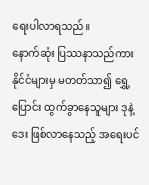ရေးပါလာရသည်။
နောက်ဆုံး ပြဿနာသည်ကား နိုင်ငံများမှ မတတ်သာ၍ ရွှေ့ပြောင်း ထွက်ခွာနေသူများ ဒုနဲ့ ဒေး ဖြစ်လာနေသည့် အရေးပင်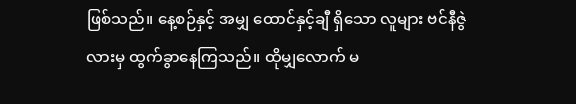ဖြစ်သည်။ နေ့စဉ်နှင့် အမျှ ထောင်နှင့်ချီ ရှိသော လူများ ဗင်နီဇွဲလားမှ ထွက်ခွာနေကြသည်။ ထိုမျှလောက် မ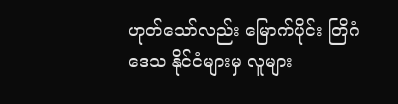ဟုတ်သော်လည်း မြောက်ပိုင်း တြိဂံ ဒေသ နိုင်ငံများမှ လူများ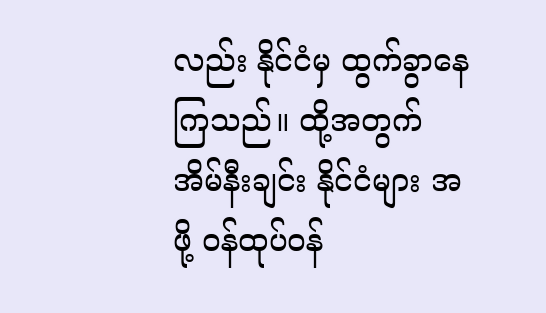လည်း နိုင်ငံမှ ထွက်ခွာနေကြသည်။ ထို့အတွက် အိမ်နီးချင်း နိုင်ငံများ အဖို့ ဝန်ထုပ်ဝန်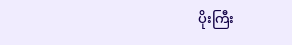ပိုးကြီး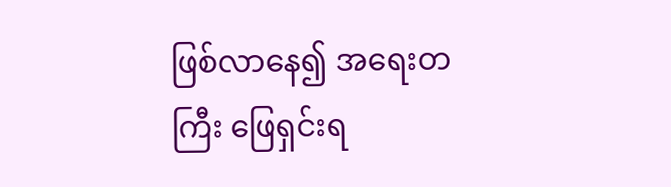ဖြစ်လာနေ၍ အရေးတကြီး ဖြေရှင်းရ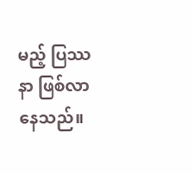မည့် ပြဿနာ ဖြစ်လာနေသည်။